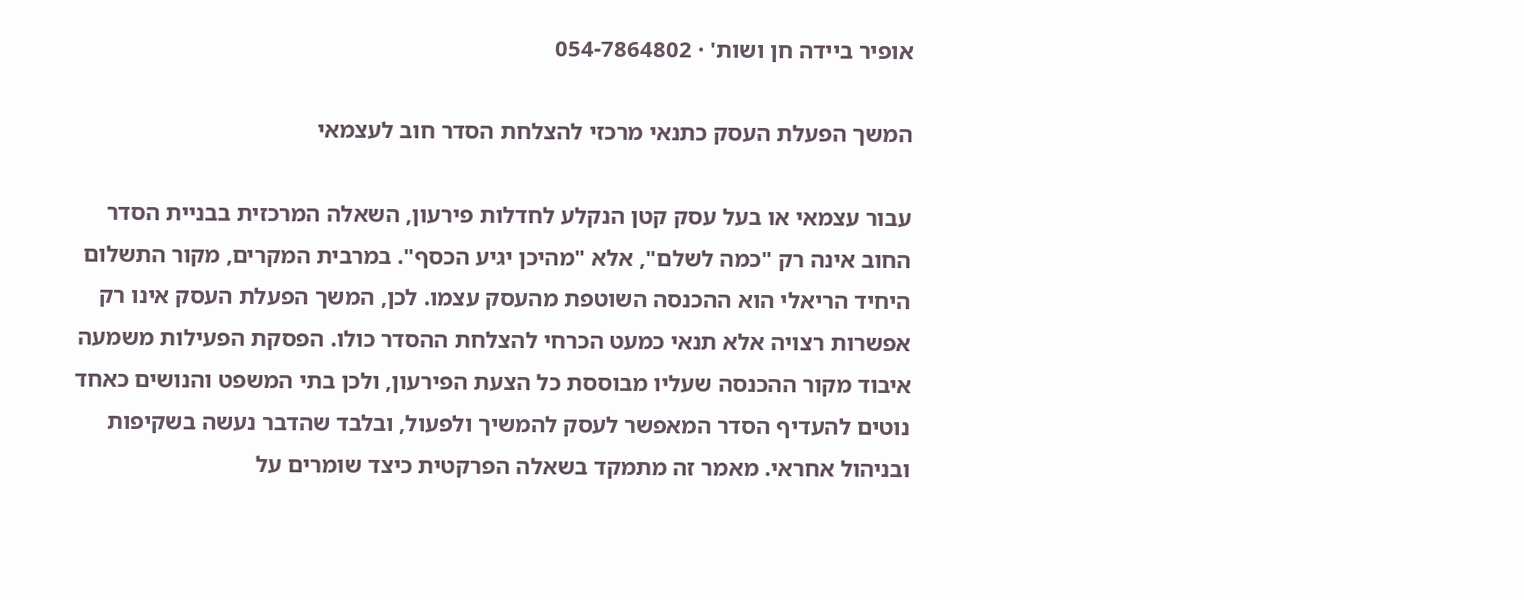אופיר ביידה חן ושות' · 054-7864802

המשך הפעלת העסק כתנאי מרכזי להצלחת הסדר חוב לעצמאי

עבור עצמאי או בעל עסק קטן הנקלע לחדלות פירעון, השאלה המרכזית בבניית הסדר החוב אינה רק "כמה לשלם", אלא "מהיכן יגיע הכסף". במרבית המקרים, מקור התשלום היחיד הריאלי הוא ההכנסה השוטפת מהעסק עצמו. לכן, המשך הפעלת העסק אינו רק אפשרות רצויה אלא תנאי כמעט הכרחי להצלחת ההסדר כולו. הפסקת הפעילות משמעה איבוד מקור ההכנסה שעליו מבוססת כל הצעת הפירעון, ולכן בתי המשפט והנושים כאחד נוטים להעדיף הסדר המאפשר לעסק להמשיך ולפעול, ובלבד שהדבר נעשה בשקיפות ובניהול אחראי. מאמר זה מתמקד בשאלה הפרקטית כיצד שומרים על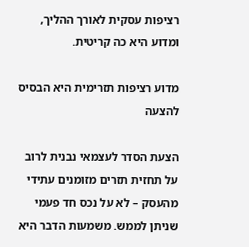רציפות עסקית לאורך ההליך, ומדוע היא כה קריטית.

מדוע רציפות תזרימית היא הבסיס להצעה

הצעת הסדר לעצמאי נבנית לרוב על תחזית תזרים מזומנים עתידי מהעסק – לא על נכס חד פעמי שניתן לממש. משמעות הדבר היא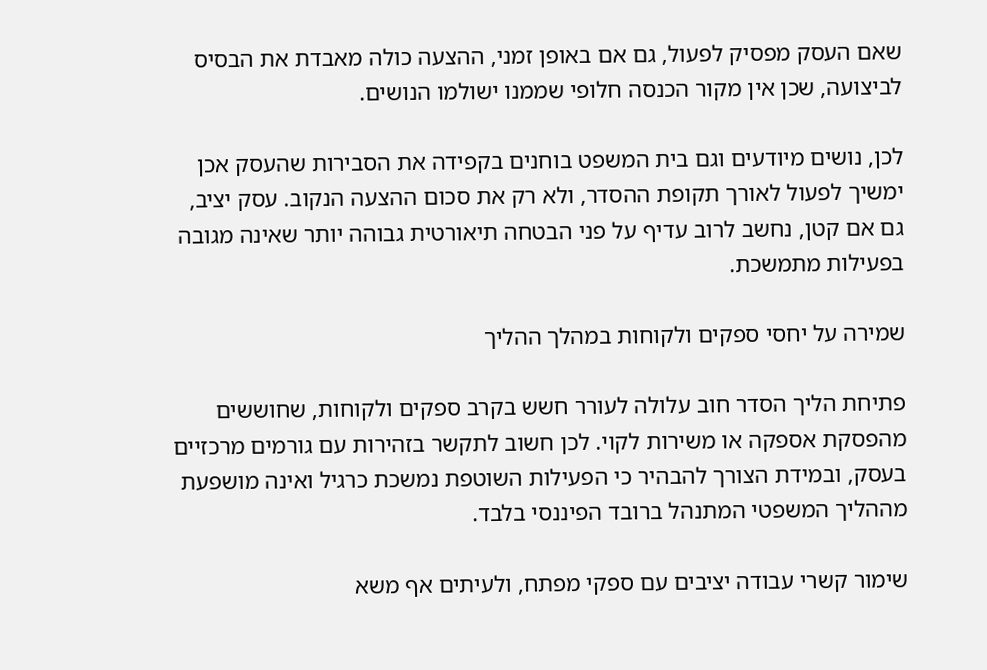שאם העסק מפסיק לפעול, גם אם באופן זמני, ההצעה כולה מאבדת את הבסיס לביצועה, שכן אין מקור הכנסה חלופי שממנו ישולמו הנושים.

לכן, נושים מיודעים וגם בית המשפט בוחנים בקפידה את הסבירות שהעסק אכן ימשיך לפעול לאורך תקופת ההסדר, ולא רק את סכום ההצעה הנקוב. עסק יציב, גם אם קטן, נחשב לרוב עדיף על פני הבטחה תיאורטית גבוהה יותר שאינה מגובה בפעילות מתמשכת.

שמירה על יחסי ספקים ולקוחות במהלך ההליך

פתיחת הליך הסדר חוב עלולה לעורר חשש בקרב ספקים ולקוחות, שחוששים מהפסקת אספקה או משירות לקוי. לכן חשוב לתקשר בזהירות עם גורמים מרכזיים בעסק, ובמידת הצורך להבהיר כי הפעילות השוטפת נמשכת כרגיל ואינה מושפעת מההליך המשפטי המתנהל ברובד הפיננסי בלבד.

שימור קשרי עבודה יציבים עם ספקי מפתח, ולעיתים אף משא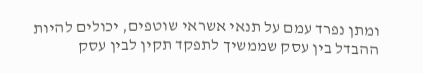ומתן נפרד עמם על תנאי אשראי שוטפים, יכולים להיות ההבדל בין עסק שממשיך לתפקד תקין לבין עסק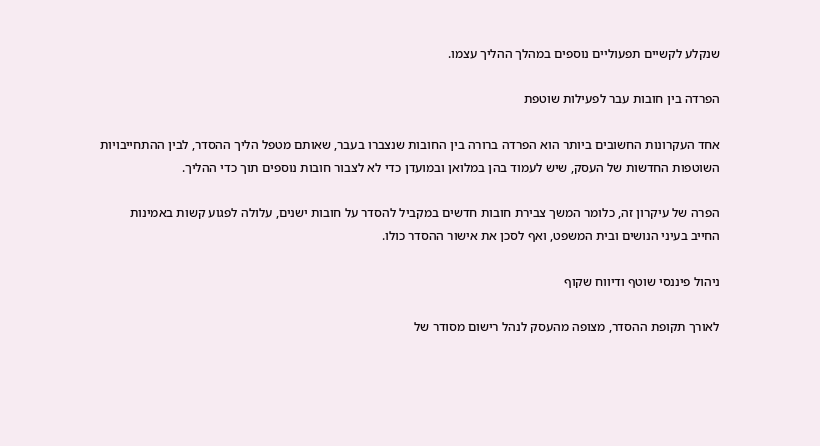שנקלע לקשיים תפעוליים נוספים במהלך ההליך עצמו.

הפרדה בין חובות עבר לפעילות שוטפת

אחד העקרונות החשובים ביותר הוא הפרדה ברורה בין החובות שנצברו בעבר, שאותם מטפל הליך ההסדר, לבין ההתחייבויות השוטפות החדשות של העסק, שיש לעמוד בהן במלואן ובמועדן כדי לא לצבור חובות נוספים תוך כדי ההליך.

הפרה של עיקרון זה, כלומר המשך צבירת חובות חדשים במקביל להסדר על חובות ישנים, עלולה לפגוע קשות באמינות החייב בעיני הנושים ובית המשפט, ואף לסכן את אישור ההסדר כולו.

ניהול פיננסי שוטף ודיווח שקוף

לאורך תקופת ההסדר, מצופה מהעסק לנהל רישום מסודר של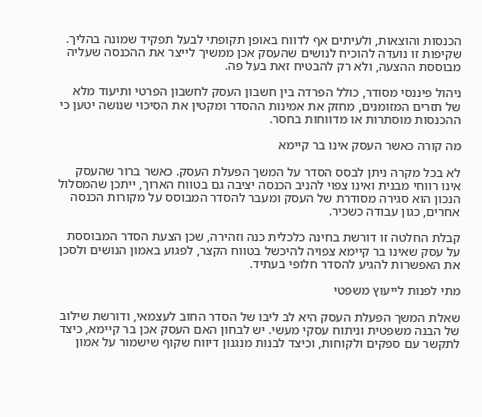הכנסות והוצאות, ולעיתים אף לדווח באופן תקופתי לבעל תפקיד שמונה בהליך. שקיפות זו נועדה להוכיח לנושים שהעסק אכן ממשיך לייצר את ההכנסה שעליה מבוססת ההצעה, ולא רק להבטיח זאת בעל פה.

ניהול פיננסי מסודר, כולל הפרדה בין חשבון העסק לחשבון הפרטי ותיעוד מלא של תזרים המזומנים, מחזק את אמינות ההסדר ומקטין את הסיכוי שנושה יטען כי ההכנסות מוסתרות או מדווחות בחסר.

מה קורה כאשר העסק אינו בר קיימא

לא בכל מקרה ניתן לבסס הסדר על המשך הפעלת העסק. כאשר ברור שהעסק אינו רווחי מבנית ואינו צפוי להניב הכנסה יציבה גם בטווח הארוך, ייתכן שהמסלול הנכון הוא סגירה מסודרת של העסק ומעבר להסדר המבוסס על מקורות הכנסה אחרים, כגון עבודה כשכיר.

קבלת החלטה זו דורשת בחינה כלכלית כנה וזהירה, שכן הצעת הסדר המבוססת על עסק שאינו בר קיימא צפויה להיכשל בטווח הקצר, לפגוע באמון הנושים ולסכן את האפשרות להגיע להסדר חלופי בעתיד.

מתי לפנות לייעוץ משפטי

שאלת המשך הפעלת העסק היא לב ליבו של הסדר החוב לעצמאי, ודורשת שילוב של הבנה משפטית וניתוח עסקי מעשי. יש לבחון האם העסק אכן בר קיימא, כיצד לתקשר עם ספקים ולקוחות, וכיצד לבנות מנגנון דיווח שקוף שישמור על אמון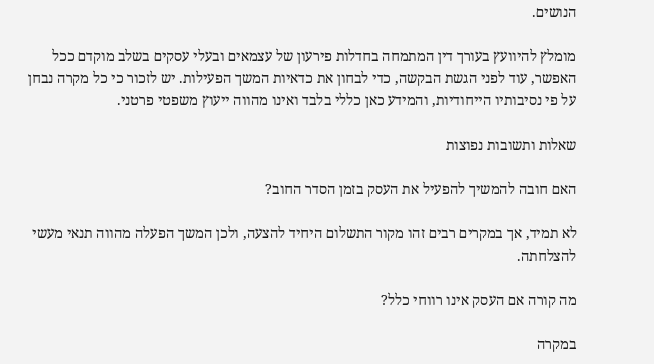הנושים.

מומלץ להיוועץ בעורך דין המתמחה בחדלות פירעון של עצמאים ובעלי עסקים בשלב מוקדם ככל האפשר, עוד לפני הגשת הבקשה, כדי לבחון את כדאיות המשך הפעילות. יש לזכור כי כל מקרה נבחן על פי נסיבותיו הייחודיות, והמידע כאן כללי בלבד ואינו מהווה ייעוץ משפטי פרטני.

שאלות ותשובות נפוצות

האם חובה להמשיך להפעיל את העסק בזמן הסדר החוב?

לא תמיד, אך במקרים רבים זהו מקור התשלום היחיד להצעה, ולכן המשך הפעלה מהווה תנאי מעשי להצלחתה.

מה קורה אם העסק אינו רווחי כלל?

במקרה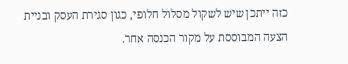כזה ייתכן שיש לשקול מסלול חלופי, כגון סגירת העסק ובניית הצעה המבוססת על מקור הכנסה אחר.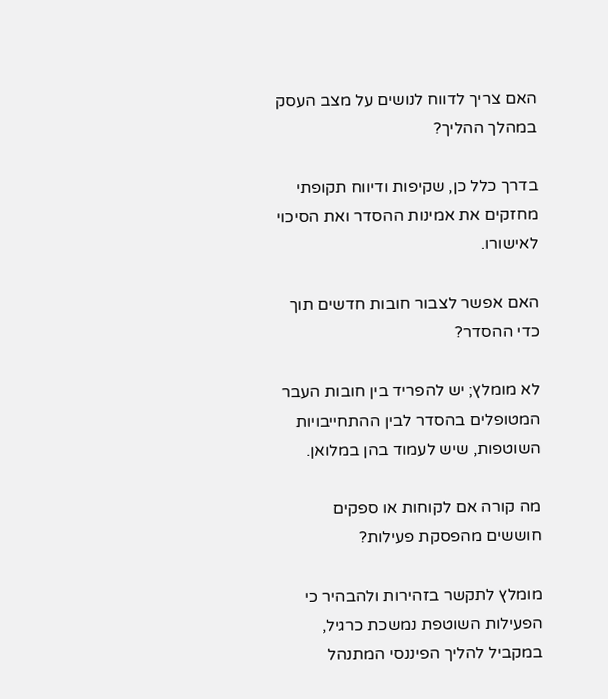האם צריך לדווח לנושים על מצב העסק במהלך ההליך?

בדרך כלל כן, שקיפות ודיווח תקופתי מחזקים את אמינות ההסדר ואת הסיכוי לאישורו.

האם אפשר לצבור חובות חדשים תוך כדי ההסדר?

לא מומלץ; יש להפריד בין חובות העבר המטופלים בהסדר לבין ההתחייבויות השוטפות, שיש לעמוד בהן במלואן.

מה קורה אם לקוחות או ספקים חוששים מהפסקת פעילות?

מומלץ לתקשר בזהירות ולהבהיר כי הפעילות השוטפת נמשכת כרגיל, במקביל להליך הפיננסי המתנהל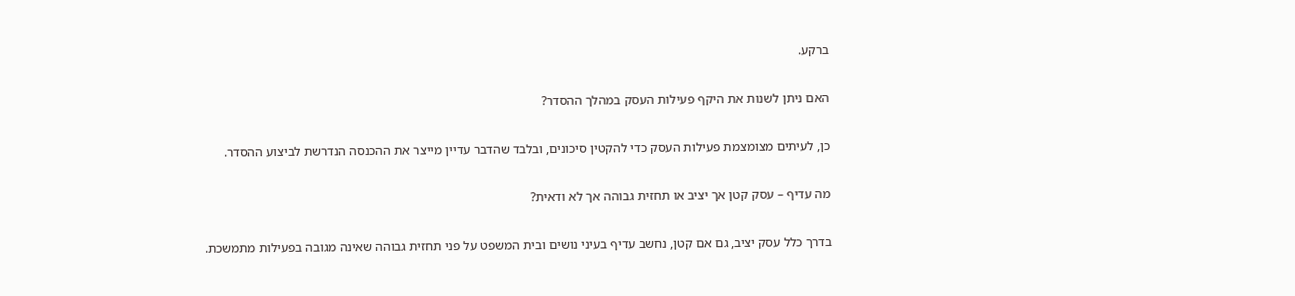ברקע.

האם ניתן לשנות את היקף פעילות העסק במהלך ההסדר?

כן, לעיתים מצומצמת פעילות העסק כדי להקטין סיכונים, ובלבד שהדבר עדיין מייצר את ההכנסה הנדרשת לביצוע ההסדר.

מה עדיף – עסק קטן אך יציב או תחזית גבוהה אך לא ודאית?

בדרך כלל עסק יציב, גם אם קטן, נחשב עדיף בעיני נושים ובית המשפט על פני תחזית גבוהה שאינה מגובה בפעילות מתמשכת.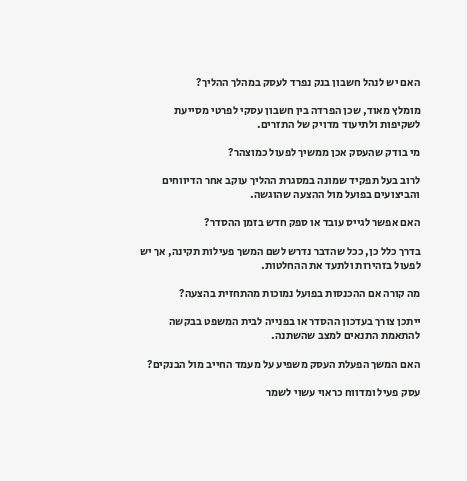האם יש לנהל חשבון בנק נפרד לעסק במהלך ההליך?

מומלץ מאוד, שכן הפרדה בין חשבון עסקי לפרטי מסייעת לשקיפות ולתיעוד מדויק של התזרים.

מי בודק שהעסק אכן ממשיך לפעול כמוצהר?

לרוב בעל תפקיד שמונה במסגרת ההליך עוקב אחר הדיווחים והביצועים בפועל מול ההצעה שהוגשה.

האם אפשר לגייס עובד או ספק חדש בזמן ההסדר?

בדרך כלל כן, ככל שהדבר נדרש לשם המשך פעילות תקינה, אך יש לפעול בזהירות ולתעד את ההחלטות.

מה קורה אם ההכנסות בפועל נמוכות מהתחזית בהצעה?

ייתכן צורך בעדכון ההסדר או בפנייה לבית המשפט בבקשה להתאמת התנאים למצב שהשתנה.

האם המשך הפעלת העסק משפיע על מעמד החייב מול הבנקים?

עסק פעיל ומדווח כראוי עשוי לשמר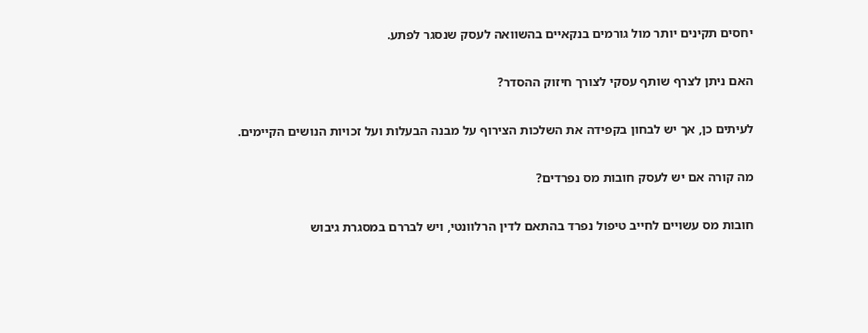יחסים תקינים יותר מול גורמים בנקאיים בהשוואה לעסק שנסגר לפתע.

האם ניתן לצרף שותף עסקי לצורך חיזוק ההסדר?

לעיתים כן, אך יש לבחון בקפידה את השלכות הצירוף על מבנה הבעלות ועל זכויות הנושים הקיימים.

מה קורה אם יש לעסק חובות מס נפרדים?

חובות מס עשויים לחייב טיפול נפרד בהתאם לדין הרלוונטי, ויש לבררם במסגרת גיבוש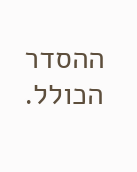ההסדר הכולל.